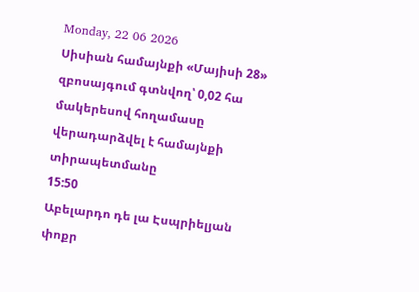Monday, 22 06 2026
Սիսիան համայնքի «Մայիսի 28» զբոսայգում գտնվող՝ 0,02 հա մակերեսով հողամասը վերադարձվել է համայնքի տիրապետմանը
15:50
Աբելարդո դե լա Էսպրիելյան փոքր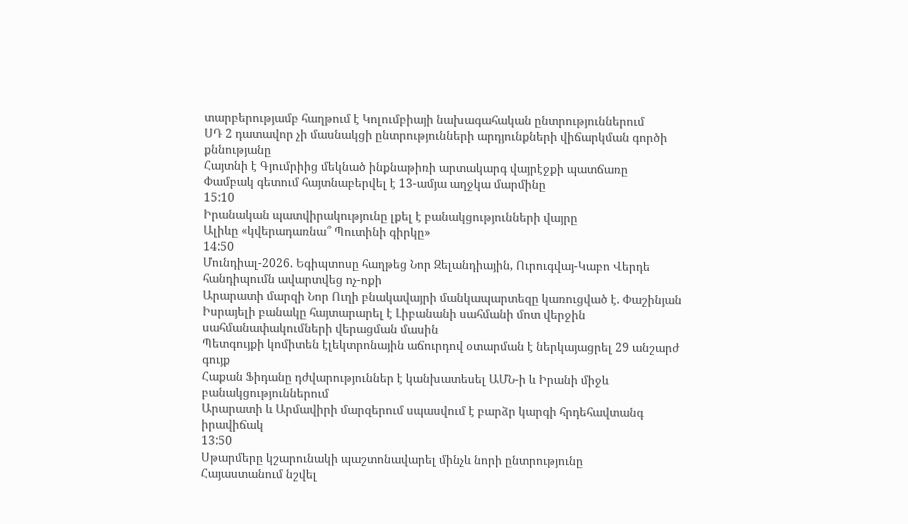տարբերությամբ հաղթում է Կոլումբիայի նախագահական ընտրություններում
ՍԴ 2 դատավոր չի մասնակցի ընտրությունների արդյունքների վիճարկման գործի քննությանը
Հայտնի է Գյումրիից մեկնած ինքնաթիռի արտակարգ վայրէջքի պատճառը
Փամբակ գետում հայտնաբերվել է 13-ամյա աղջկա մարմինը
15:10
Իրանական պատվիրակությունը լքել է բանակցությունների վայրը
Ալիևը «կվերադառնա՞ Պուտինի գիրկը»
14:50
Մունդիալ-2026. Եգիպտոսը հաղթեց Նոր Զելանդիային, Ուրուգվայ-Կաբո Վերդե հանդիպումն ավարտվեց ոչ-ոքի
Արարատի մարզի Նոր Ուղի բնակավայրի մանկապարտեզը կառուցված է. Փաշինյան
Իսրայելի բանակը հայտարարել է Լիբանանի սահմանի մոտ վերջին սահմանափակումների վերացման մասին
Պետգույքի կոմիտեն էլեկտրոնային աճուրդով օտարման է ներկայացրել 29 անշարժ գույք
Հաքան Ֆիդանը դժվարություններ է կանխատեսել ԱՄՆ-ի և Իրանի միջև բանակցություններում
Արարատի և Արմավիրի մարզերում սպասվում է բարձր կարգի հրդեհավտանգ իրավիճակ
13:50
Սթարմերը կշարունակի պաշտոնավարել մինչև նորի ընտրությունը
Հայաստանում նշվել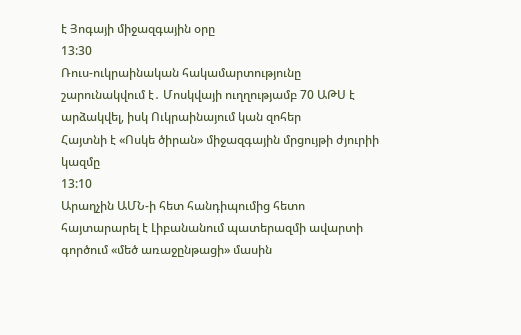է Յոգայի միջազգային օրը
13:30
Ռուս-ուկրաինական հակամարտությունը շարունակվում է․ Մոսկվայի ուղղությամբ 70 ԱԹՍ է արձակվել, իսկ Ուկրաինայում կան զոհեր
Հայտնի է «Ոսկե ծիրան» միջազգային մրցույթի ժյուրիի կազմը
13:10
Արաղչին ԱՄՆ-ի հետ հանդիպումից հետո հայտարարել է Լիբանանում պատերազմի ավարտի գործում «մեծ առաջընթացի» մասին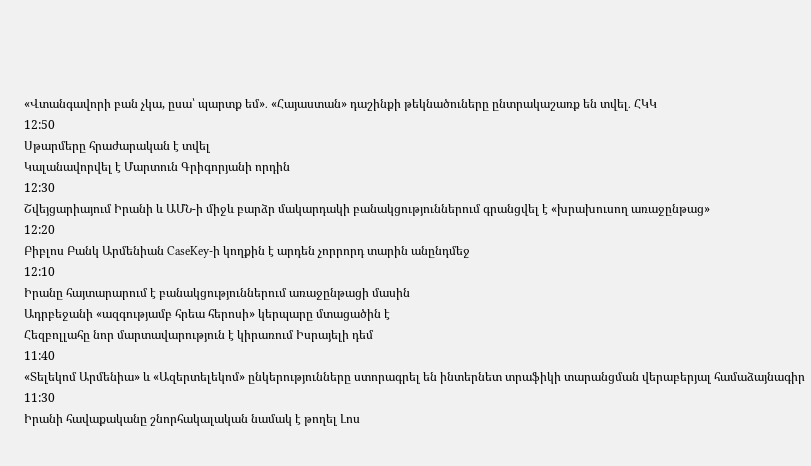«Վտանգավորի բան չկա, ըսա՝ պարտք եմ»․ «Հայաստան» դաշինքի թեկնածուները ընտրակաշառք են տվել․ ՀԿԿ
12:50
Սթարմերը հրաժարական է տվել
Կալանավորվել է Մարտուն Գրիգորյանի որդին
12:30
Շվեյցարիայում Իրանի և ԱՄՆ-ի միջև բարձր մակարդակի բանակցություններում գրանցվել է «խրախուսող առաջընթաց»
12:20
Բիբլոս Բանկ Արմենիան CaseKey-ի կողքին է արդեն չորրորդ տարին անընդմեջ
12:10
Իրանը հայտարարում է բանակցություններում առաջընթացի մասին
Ադրբեջանի «ազգությամբ հրեա հերոսի» կերպարը մտացածին է
Հեզբոլլահը նոր մարտավարություն է կիրառում Իսրայելի դեմ
11:40
«Տելեկոմ Արմենիա» և «Ազերտելեկոմ» ընկերությունները ստորագրել են ինտերնետ տրաֆիկի տարանցման վերաբերյալ համաձայնագիր
11:30
Իրանի հավաքականը շնորհակալական նամակ է թողել Լոս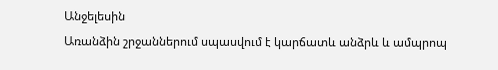Անջելեսին
Առանձին շրջաններում սպասվում է կարճատև անձրև և ամպրոպ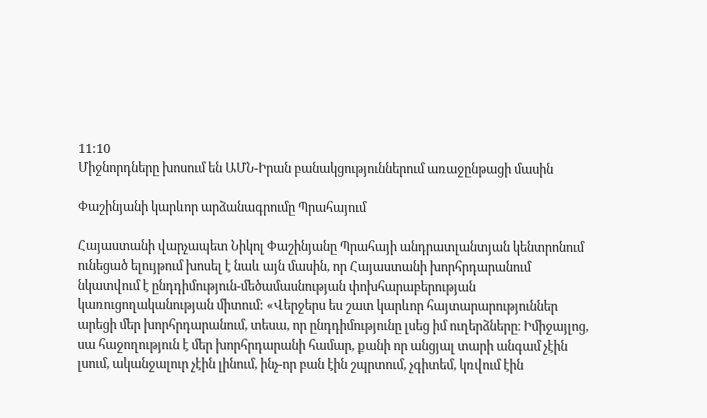11:10
Միջնորդները խոսում են ԱՄՆ-Իրան բանակցություններում առաջընթացի մասին

Փաշինյանի կարևոր արձանագրումը Պրահայում

Հայաստանի վարչապետ Նիկոլ Փաշինյանը Պրահայի անդրատլանտյան կենտրոնում ունեցած ելույթում խոսել է նաև այն մասին, որ Հայաստանի խորհրդարանում նկատվում է ընդդիմություն-մեծամասնության փոխհարաբերության կառուցողականության միտում: «Վերջերս ես շատ կարևոր հայտարարություններ արեցի մեր խորհրդարանում, տեսա, որ ընդդիմությունը լսեց իմ ուղերձները։ Իմիջայլոց, սա հաջողություն է մեր խորհրդարանի համար, քանի որ անցյալ տարի անգամ չէին լսում, ականջալուր չէին լինում, ինչ-որ բան էին շպրտում, չգիտեմ, կռվում էին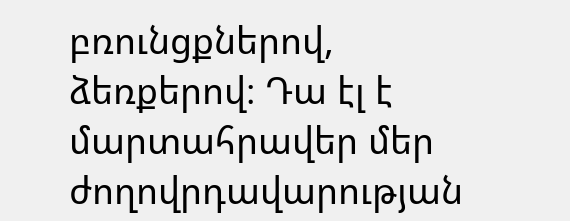բռունցքներով, ձեռքերով։ Դա էլ է մարտահրավեր մեր ժողովրդավարության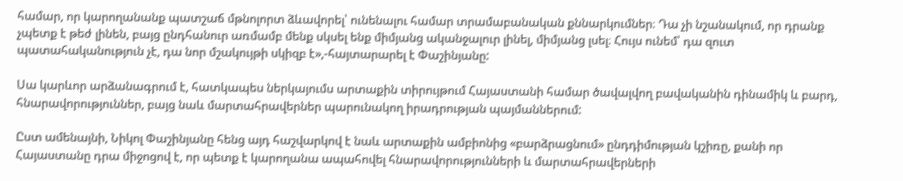համար, որ կարողանանք պատշաճ մթնոլորտ ձևավորել՝ ունենալու համար տրամաբանական քննարկումներ։ Դա չի նշանակում, որ դրանք չպետք է թեժ լինեն, բայց ընդհանուր առմամբ մենք սկսել ենք միմյանց ականջալուր լինել, միմյանց լսել։ Հույս ունեմ՝ դա զուտ պատահականություն չէ, դա նոր մշակույթի սկիզբ է»,-հայտարարել է Փաշինյանը:

Սա կարևոր արձանագրում է, հատկապես ներկայումս արտաքին տիրույթում Հայաստանի համար ծավալվող բավականին դինամիկ և բարդ, հնարավորություններ, բայց նաև մարտահրավերներ պարունակող իրադրության պայմաններում:

Ըստ ամենայնի, Նիկոլ Փաշինյանը հենց այդ հաշվարկով է նաև արտաքին ամբիոնից «բարձրացնում» ընդդիմության կշիռը, քանի որ Հայաստանը դրա միջոցով է, որ պետք է կարողանա ապահովել հնարավորությունների և մարտահրավերների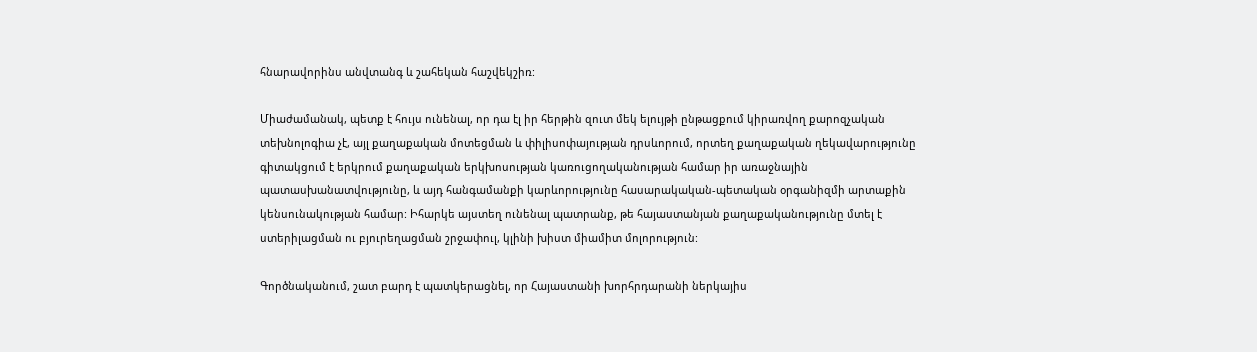հնարավորինս անվտանգ և շահեկան հաշվեկշիռ:

Միաժամանակ, պետք է հույս ունենալ, որ դա էլ իր հերթին զուտ մեկ ելույթի ընթացքում կիրառվող քարոզչական տեխնոլոգիա չէ, այլ քաղաքական մոտեցման և փիլիսոփայության դրսևորում, որտեղ քաղաքական ղեկավարությունը գիտակցում է երկրում քաղաքական երկխոսության կառուցողականության համար իր առաջնային պատասխանատվությունը, և այդ հանգամանքի կարևորությունը հասարակական-պետական օրգանիզմի արտաքին կենսունակության համար: Իհարկե այստեղ ունենալ պատրանք, թե հայաստանյան քաղաքականությունը մտել է ստերիլացման ու բյուրեղացման շրջափուլ, կլինի խիստ միամիտ մոլորություն:

Գործնականում, շատ բարդ է պատկերացնել, որ Հայաստանի խորհրդարանի ներկայիս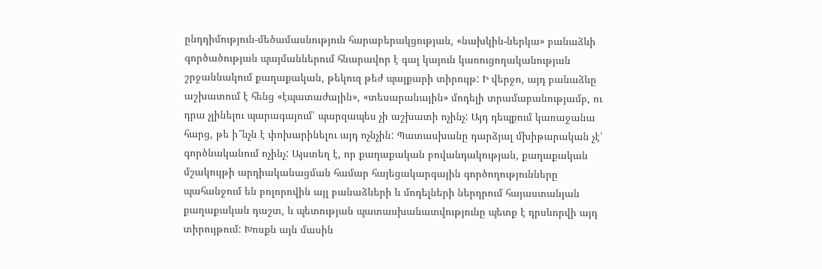ընդդիմություն-մեծամասնություն հարաբերակցության, «նախկին-ներկա» բանաձևի գործածության պայմաններում հնարավոր է գալ կայուն կառուցողականության շրջաննակում քաղաքական, թեկուզ թեժ պայքարի տիրույթ: Ի վերջո, այդ բանաձևը աշխատում է հենց «էպատաժային», «տեսարանային» մոդելի տրամաբանությամբ, ու դրա չլինելու պարագայում՝ պարզապես չի աշխատի ոչինչ: Այդ դեպքում կառաջանա հարց, թե ի՞նչն է փոխարինելու այդ ոչնչին: Պատասխանը դարձյալ մխիթարական չէ՝ գործնականում ոչինչ: Այստեղ է, որ քաղաքական բովանդակության, քաղաքական մշակույթի արդիականացման համար հայեցակարգային գործողությունները պահանջում են բոլորովին այլ բանաձևերի և մոդելների ներդրում հայաստանյան քաղաքական դաշտ, և պետության պատասխանատվությունը պետք է դրսևորվի այդ տիրույթում: Խոսքն այն մասին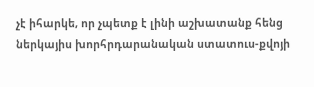չէ իհարկե, որ չպետք է լինի աշխատանք հենց ներկայիս խորհրդարանական ստատուս-քվոյի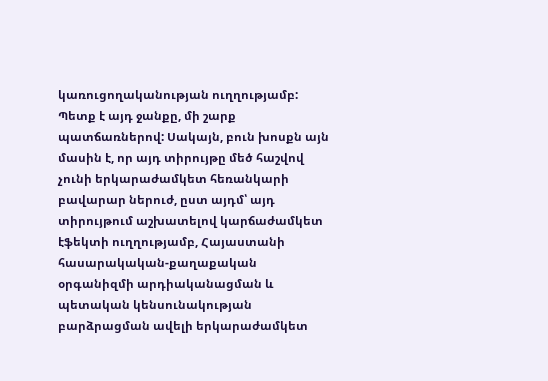կառուցողականության ուղղությամբ: Պետք է այդ ջանքը, մի շարք պատճառներով: Սակայն, բուն խոսքն այն մասին է, որ այդ տիրույթը մեծ հաշվով չունի երկարաժամկետ հեռանկարի բավարար ներուժ, ըստ այդմ՝ այդ տիրույթում աշխատելով կարճաժամկետ էֆեկտի ուղղությամբ, Հայաստանի հասարակական-քաղաքական օրգանիզմի արդիականացման և պետական կենսունակության բարձրացման ավելի երկարաժամկետ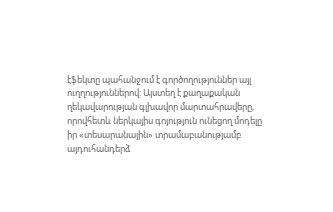էֆեկտը պահանջում է գործողություններ այլ ուղղություններով: Այստեղ է քաղաքական ղեկավարության գլխավոր մարտահրավերը, որովհետև ներկայիս գոյություն ունեցող մոդելը իր «տեսարանային» տրամաբանությամբ այդուհանդերձ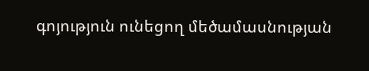գոյություն ունեցող մեծամասնության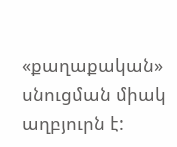«քաղաքական» սնուցման միակ աղբյուրն է: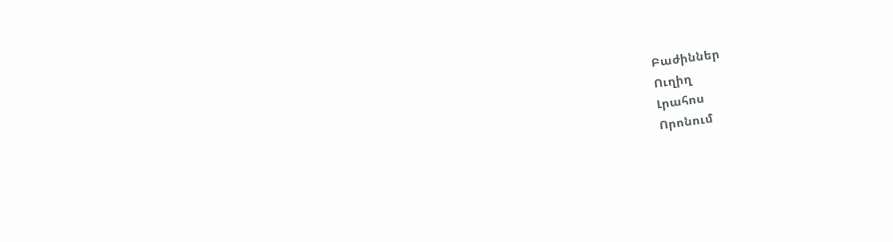Բաժիններ
Ուղիղ
Լրահոս
Որոնում